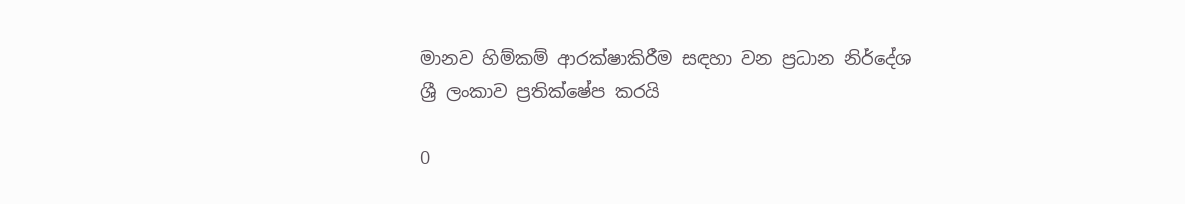මානව හිම්කම් ආරක්ෂාකිරීම සඳහා වන ප්‍රධාන නිර්දේශ ශ්‍රී ලංකාව ප්‍රතික්ෂේප කරයි

0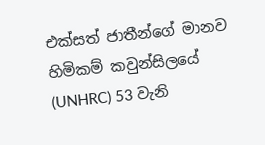එක්සත් ජාතීන්ගේ මානව හිමිකම් කවුන්සිලයේ (UNHRC) 53 වැනි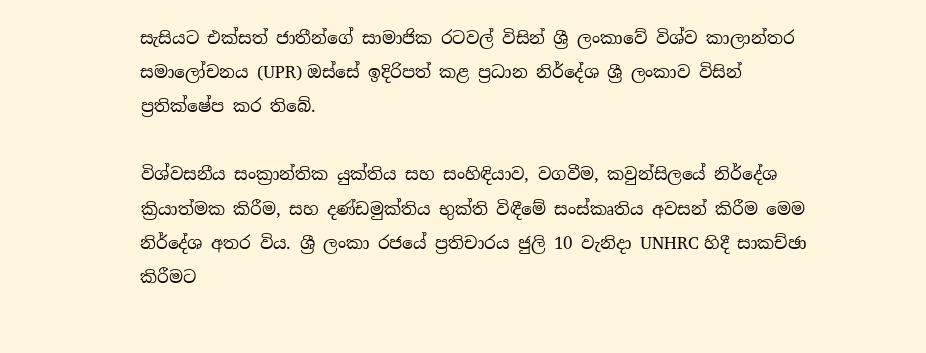සැසියට එක්සත් ජාතීන්ගේ සාමාජික රටවල් විසින් ශ්‍රී ලංකාවේ විශ්ව කාලාන්තර සමාලෝචනය (UPR) ඔස්සේ ඉදිරිපත් කළ ප්‍රධාන නිර්දේශ ශ්‍රී ලංකාව විසින් ප්‍රතික්ෂේප කර තිබේ.

විශ්වසනීය සංක්‍රාන්තික යුක්තිය සහ සංහිඳියාව, වගවීම, කවුන්සිලයේ නිර්දේශ ක්‍රියාත්මක කිරීම, සහ දණ්ඩමුක්තිය භුක්ති විඳීමේ සංස්කෘතිය අවසන් කිරීම මෙම නිර්දේශ අතර විය. ශ්‍රී ලංකා රජයේ ප්‍රතිචාරය ජුලි 10 වැනිදා UNHRC හිදී සාකච්ඡා කිරීමට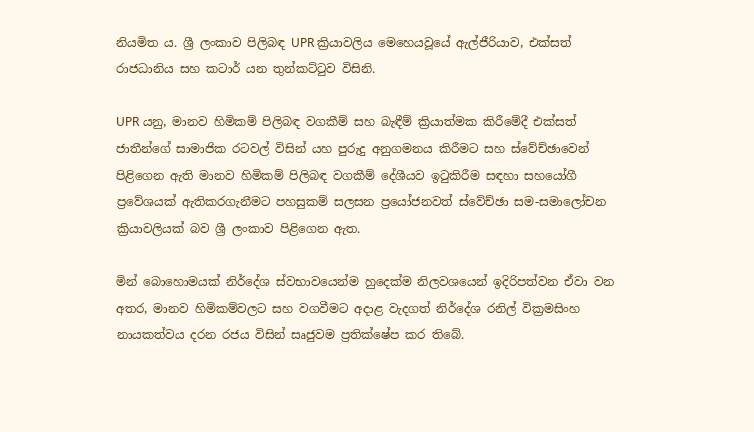නියමිත ය. ශ්‍රී ලංකාව පිලිබඳ UPR ක්‍රියාවලිය මෙහෙයවූයේ ඇල්ජීරියාව, එක්සත් රාජධානිය සහ කටාර් යන තුන්කට්ටුව විසිනි.

UPR යනු, මානව හිමිකම් පිලිබඳ වගකීම් සහ බැඳීම් ක්‍රියාත්මක කිරීමේදී එක්සත් ජාතීන්ගේ සාමාජික රටවල් විසින් යහ පුරුදු අනුගමනය කිරීමට සහ ස්වේච්ඡාවෙන් පිළිගෙන ඇති මානව හිමිකම් පිලිබඳ වගකීම් දේශීයව ඉටුකිරීම සඳහා සහයෝගී ප්‍රවේශයක් ඇතිකරගැනීමට පහසුකම් සලසන ප්‍රයෝජනවත් ස්වේච්ඡා සම-සමාලෝචන ක්‍රියාවලියක් බව ශ්‍රී ලංකාව පිළිගෙන ඇත.

මින් බොහොමයක් නිර්දේශ ස්වභාවයෙන්ම හුදෙක්ම නිලවශයෙන් ඉදිරිපත්වන ඒවා වන අතර, මානව හිමිකම්වලට සහ වගවීමට අදාළ වැදගත් නිර්දේශ රනිල් වික්‍රමසිංහ නායකත්වය දරන රජය විසින් සෘජුවම ප්‍රතික්ෂේප කර තිබේ.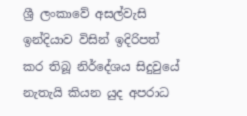ශ්‍රී ලංකාවේ අසල්වැසි ඉන්දියාව විසින් ඉදිරිපත් කර තිබූ නිර්දේශය සිදුවුයේ නැතැයි කියන යුද අපරාධ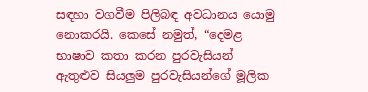සඳහා වගවීම පිලිබඳ අවධානය යොමු නොකරයි. කෙසේ නමුත්, “දෙමළ භාෂාව කතා කරන පුරවැසියන් ඇතුළුව සියලුම පුරවැසියන්ගේ මූලික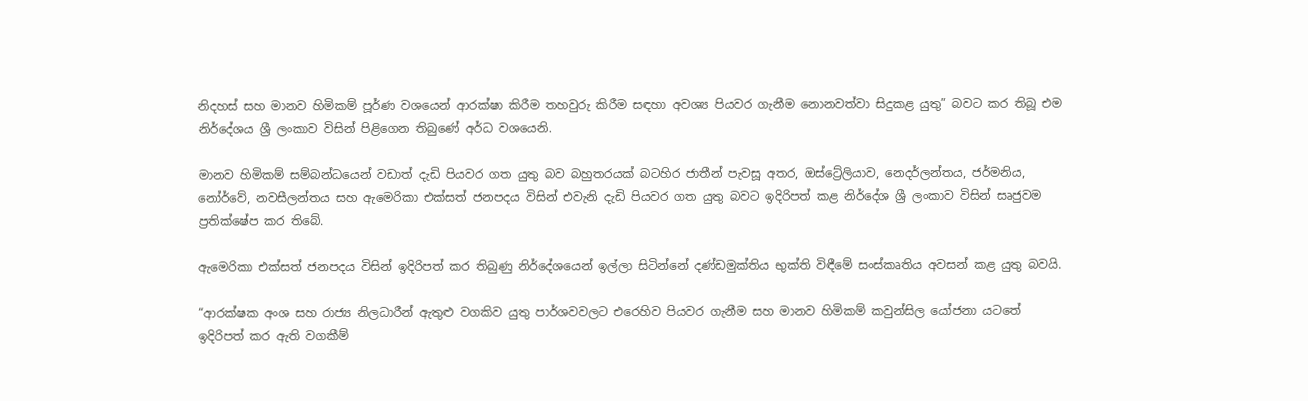නිදහස් සහ මානව හිමිකම් පූර්ණ වශයෙන් ආරක්ෂා කිරීම තහවුරු කිරීම සඳහා අවශ්‍ය පියවර ගැනීම නොනවත්වා සිදුකළ යුතු” බවට කර තිබූ එම නිර්දේශය ශ්‍රී ලංකාව විසින් පිළිගෙන තිබුණේ අර්ධ වශයෙනි.

මානව හිමිකම් සම්බන්ධයෙන් වඩාත් දැඩි පියවර ගත යුතු බව බහුතරයක් බටහිර ජාතීන් පැවසූ අතර, ඔස්ට්‍රේලියාව, නෙදර්ලන්තය, ජර්මනිය, නෝර්වේ, නවසීලන්තය සහ ඇමෙරිකා එක්සත් ජනපදය විසින් එවැනි දැඩි පියවර ගත යුතු බවට ඉදිරිපත් කළ නිර්දේශ ශ්‍රී ලංකාව විසින් සෘජුවම ප්‍රතික්ෂේප කර තිබේ.

ඇමෙරිකා එක්සත් ජනපදය විසින් ඉදිරිපත් කර තිබුණු නිර්දේශයෙන් ඉල්ලා සිටින්නේ දණ්ඩමුක්තිය භුක්ති විඳීමේ සංස්කෘතිය අවසන් කළ යුතු බවයි.

“ආරක්ෂක අංශ සහ රාජ්‍ය නිලධාරීන් ඇතුළු වගකිව යුතු පාර්ශවවලට එරෙහිව පියවර ගැනීම සහ මානව හිමිකම් කවුන්සිල යෝජනා යටතේ ඉදිරිපත් කර ඇති වගකීම්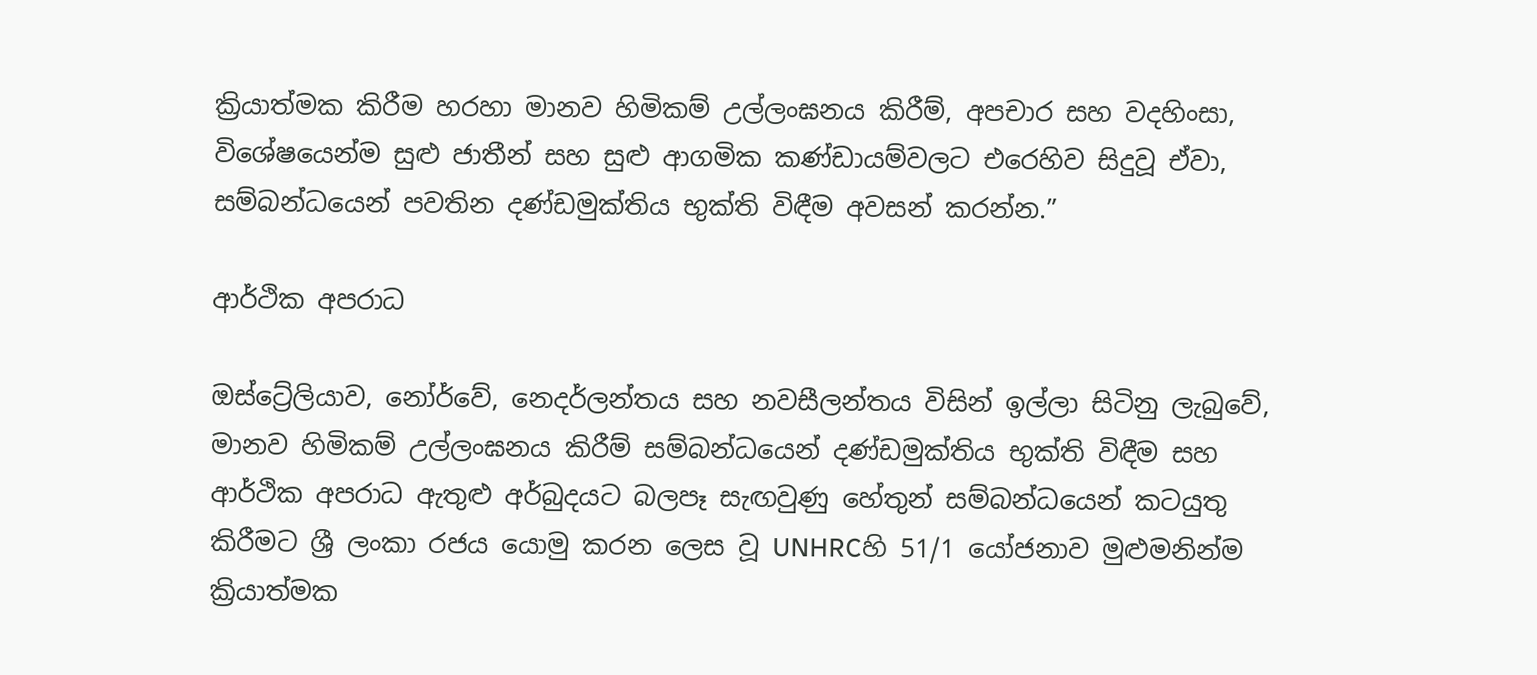ක්‍රියාත්මක කිරීම හරහා මානව හිමිකම් උල්ලංඝනය කිරීම්, අපචාර සහ වදහිංසා, විශේෂයෙන්ම සුළු ජාතීන් සහ සුළු ආගමික කණ්ඩායම්වලට එරෙහිව සිදුවූ ඒවා, සම්බන්ධයෙන් පවතින දණ්ඩමුක්තිය භුක්ති විඳීම අවසන් කරන්න.”

ආර්ථික අපරාධ

ඔස්ට්‍රේලියාව, නෝර්වේ, නෙදර්ලන්තය සහ නවසීලන්තය විසින් ඉල්ලා සිටිනු ලැබුවේ, මානව හිමිකම් උල්ලංඝනය කිරීම් සම්බන්ධයෙන් දණ්ඩමුක්තිය භුක්ති විඳීම සහ ආර්ථික අපරාධ ඇතුළු අර්බුදයට බලපෑ සැඟවුණු හේතුන් සම්බන්ධයෙන් කටයුතු කිරීමට ශ්‍රී ලංකා රජය යොමු කරන ලෙස වූ UNHRCහි 51/1 යෝජනාව මුළුමනින්ම ක්‍රියාත්මක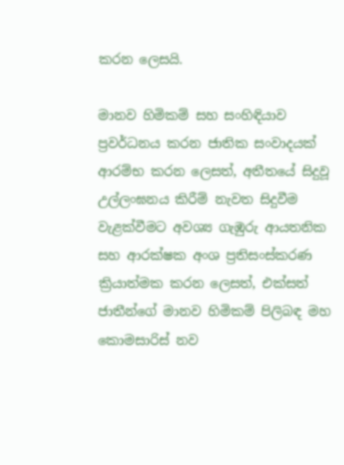කරන ලෙසයි.

මානව හිමිකම් සහ සංහිඳියාව ප්‍රවර්ධනය කරන ජාතික සංවාදයක් ආරම්භ කරන ලෙසත්, අතීතයේ සිදුවූ උල්ලංඝනය කිරීම් නැවත සිදුවීම වැළක්වීමට අවශ්‍ය ගැඹුරු ආයතනික සහ ආරක්ෂක අංශ ප්‍රතිසංස්කරණ ක්‍රියාත්මක කරන ලෙසත්, එක්සත් ජාතීන්ගේ මානව හිමිකම් පිලිබඳ මහ කොමසාරිස් නව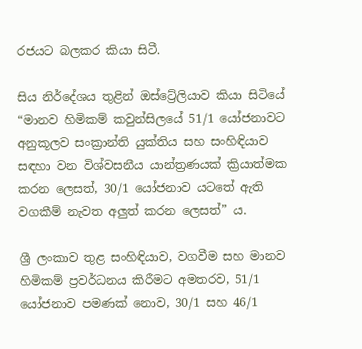රජයට බලකර කියා සිටී.

සිය නිර්දේශය තුළින් ඔස්ට්‍රේලියාව කියා සිටියේ “මානව හිමිකම් කවුන්සිලයේ 51/1 යෝජනාවට අනුකූලව සංක්‍රාන්ති යුක්තිය සහ සංහිඳියාව සඳහා වන විශ්වසනීය යාන්ත්‍රණයක් ක්‍රියාත්මක කරන ලෙසත්, 30/1 යෝජනාව යටතේ ඇති වගකීම් නැවත අලුත් කරන ලෙසත්” ය.

ශ්‍රී ලංකාව තුළ සංහිඳියාව, වගවීම සහ මානව හිමිකම් ප්‍රවර්ධනය කිරීමට අමතරව, 51/1 යෝජනාව පමණක් නොව, 30/1 සහ 46/1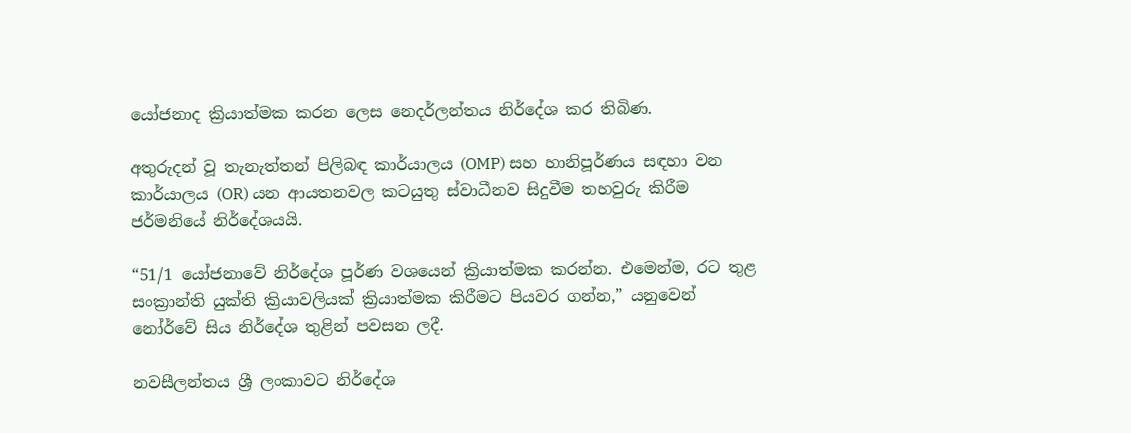යෝජනාද ක්‍රියාත්මක කරන ලෙස නෙදර්ලන්තය නිර්දේශ කර තිබිණ.

අතුරුදන් වූ තැනැත්තන් පිලිබඳ කාර්යාලය (OMP) සහ හානිපූර්ණය සඳහා වන කාර්යාලය (OR) යන ආයතනවල කටයුතු ස්වාධීනව සිදුවීම තහවුරු කිරීම ජර්මනියේ නිර්දේශයයි.

“51/1 යෝජනාවේ නිර්දේශ පූර්ණ වශයෙන් ක්‍රියාත්මක කරන්න. එමෙන්ම, රට තුළ සංක්‍රාන්ති යුක්ති ක්‍රියාවලියක් ක්‍රියාත්මක කිරීමට පියවර ගන්න,” යනුවෙන් නෝර්වේ සිය නිර්දේශ තුළින් පවසන ලදී.

නවසීලන්තය ශ්‍රී ලංකාවට නිර්දේශ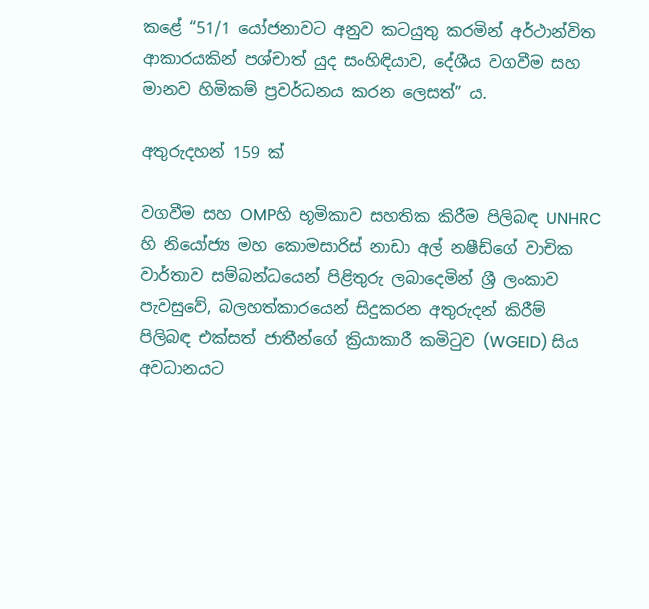කළේ “51/1 යෝජනාවට අනුව කටයුතු කරමින් අර්ථාන්විත ආකාරයකින් පශ්චාත් යුද සංහිඳියාව, දේශීය වගවීම සහ මානව හිමිකම් ප්‍රවර්ධනය කරන ලෙසත්” ය.

අතුරුදහන් 159 ක්

වගවීම සහ OMPහි භූමිකාව සහතික කිරීම පිලිබඳ UNHRC හි නියෝජ්‍ය මහ කොමසාරිස් නාඩා අල් නෂීඩ්ගේ වාචික වාර්තාව සම්බන්ධයෙන් පිළිතුරු ලබාදෙමින් ශ්‍රී ලංකාව පැවසුවේ, බලහත්කාරයෙන් සිදුකරන අතුරුදන් කිරීම් පිලිබඳ එක්සත් ජාතීන්ගේ ක්‍රියාකාරී කමිටුව (WGEID) සිය අවධානයට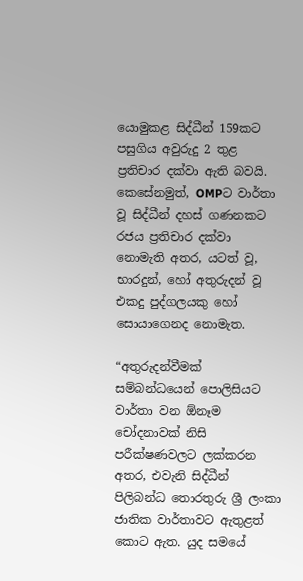යොමුකළ සිද්ධීන් 159කට පසුගිය අවුරුදු 2 තුළ ප්‍රතිචාර දක්වා ඇති බවයි. කෙසේනමුත්, OMPට වාර්තා වූ සිද්ධීන් දහස් ගණනකට රජය ප්‍රතිචාර දක්වා නොමැති අතර, යටත් වූ, භාරදුන්, හෝ අතුරුදන් වූ එකදු පුද්ගලයකු හෝ සොයාගෙනද නොමැත.

“අතුරුදන්වීමක් සම්බන්ධයෙන් පොලිසියට වාර්තා වන ඕනෑම චෝදනාවක් නිසි පරීක්ෂණවලට ලක්කරන අතර, එවැනි සිද්ධීන් පිලිබන්ධ තොරතුරු ශ්‍රී ලංකා ජාතික වාර්තාවට ඇතුළත් කොට ඇත. යුද සමයේ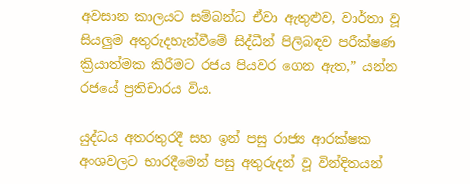අවසාන කාලයට සම්බන්ධ ඒවා ඇතුළුව, වාර්තා වූ සියලුම අතුරුදහැන්වීමේ සිද්ධීන් පිලිබඳව පරීක්ෂණ ක්‍රියාත්මක කිරීමට රජය පියවර ගෙන ඇත,” යන්න රජයේ ප්‍රතිචාරය විය.

යුද්ධය අතරතුරදී සහ ඉන් පසු රාජ්‍ය ආරක්ෂක අංශවලට භාරදීමෙන් පසු අතුරුදන් වූ වින්දිතයන්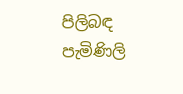පිලිබඳ පැමිණිලි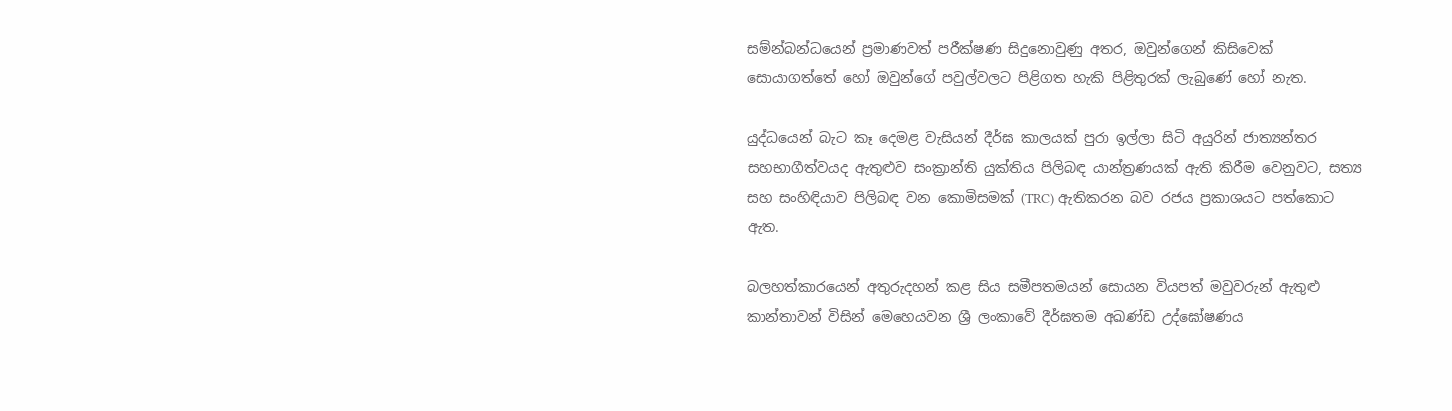සම්න්බන්ධයෙන් ප්‍රමාණවත් පරීක්ෂණ සිදුනොවුණු අතර, ඔවුන්ගෙන් කිසිවෙක් සොයාගත්තේ හෝ ඔවුන්ගේ පවුල්වලට පිළිගත හැකි පිළිතුරක් ලැබුණේ හෝ නැත.

යුද්ධයෙන් බැට කෑ දෙමළ වැසියන් දීර්ඝ කාලයක් පුරා ඉල්ලා සිටි අයුරින් ජාත්‍යන්තර සහභාගීත්වයද ඇතුළුව සංක්‍රාන්ති යුක්තිය පිලිබඳ යාන්ත්‍රණයක් ඇති කිරීම වෙනුවට, සත්‍ය සහ සංහිඳියාව පිලිබඳ වන කොමිසමක් (TRC) ඇතිකරන බව රජය ප්‍රකාශයට පත්කොට ඇත.

බලහත්කාරයෙන් අතුරුදහන් කළ සිය සමීපතමයන් සොයන වියපත් මවුවරුන් ඇතුළු කාන්තාවන් විසින් මෙහෙයවන ශ්‍රී ලංකාවේ දීර්ඝතම අඛණ්ඩ උද්ඝෝෂණය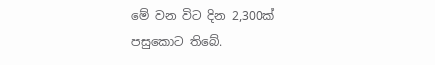මේ වන විට දින 2,300ක් පසුකොට තිබේ.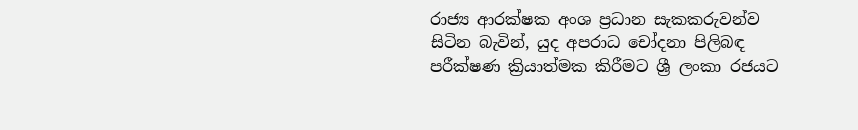රාජ්‍ය ආරක්ෂක අංශ ප්‍රධාන සැකකරුවන්ව සිටින බැවින්, යුද අපරාධ චෝදනා පිලිබඳ පරීක්ෂණ ක්‍රියාත්මක කිරීමට ශ්‍රී ලංකා රජයට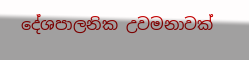දේශපාලනික උවමනාවක්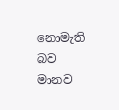නොමැති බව මානව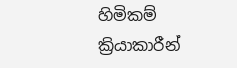හිමිකම් ක්‍රියාකාරීන්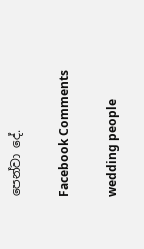පෙන්වා දේ.

Facebook Comments

wedding people